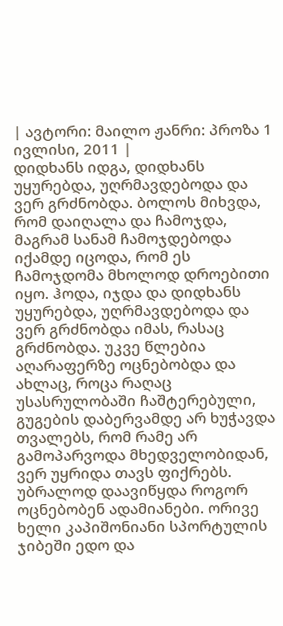| ავტორი: მაილო ჟანრი: პროზა 1 ივლისი, 2011 |
დიდხანს იდგა, დიდხანს უყურებდა, უღრმავდებოდა და ვერ გრძნობდა. ბოლოს მიხვდა, რომ დაიღალა და ჩამოჯდა, მაგრამ სანამ ჩამოჯდებოდა იქამდე იცოდა, რომ ეს ჩამოჯდომა მხოლოდ დროებითი იყო. ჰოდა, იჯდა და დიდხანს უყურებდა, უღრმავდებოდა და ვერ გრძნობდა იმას, რასაც გრძნობდა. უკვე წლებია აღარაფერზე ოცნებობდა და ახლაც, როცა რაღაც უსასრულობაში ჩაშტერებული, გუგების დაბერვამდე არ ხუჭავდა თვალებს, რომ რამე არ გამოპარვოდა მხედველობიდან, ვერ უყრიდა თავს ფიქრებს. უბრალოდ დაავიწყდა როგორ ოცნებობენ ადამიანები. ორივე ხელი კაპიშონიანი სპორტულის ჯიბეში ედო და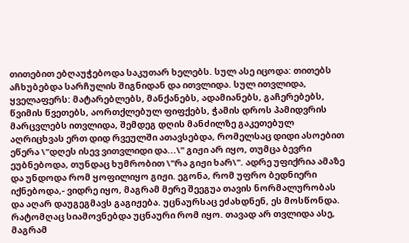თითებით ებღაუჭებოდა საკუთარ ხელებს. სულ ასე იცოდა: თითებს აჩხუბებდა სარჩულის შიგნიდან და ითვლიდა. სულ ითვლიდა, ყველაფერს: მატარებლებს, მანქანებს, ადამიანებს, გაჩერებებს, წვიმის წვეთებს, აორთქლებულ ფიფქებს, ჭამის დროს პამიდვრის მარცვლებს ითვლიდა, შემდეგ დღის მანძილზე გაკეთებულ აღრიცხვას ერთ დიდ რვეულში ათავსებდა, რომელსაც დიდი ასოებით ეწერა \"დღეს ისევ ვითვლიდი და...\" გიჟი არ იყო, თუმცა ბევრი ეუბნებოდა, თუნდაც ხუმრობით \"რა გიჟი ხარ\". ადრე უფიქრია ამაზე და უნდოდა რომ ყოფილიყო გიჟი. ეგონა, რომ უფრო ბედნიერი იქნებოდა,- ვიდრე იყო, მაგრამ მერე შეეგუა თავის ნორმალურობას და აღარ დაუგეგმავს გაგიჟება. უცნაურსაც ეძახდნენ, ეს მოსწონდა. რატომღაც სიამოვნებდა უცნაური რომ იყო. თავად არ თვლიდა ასე, მაგრამ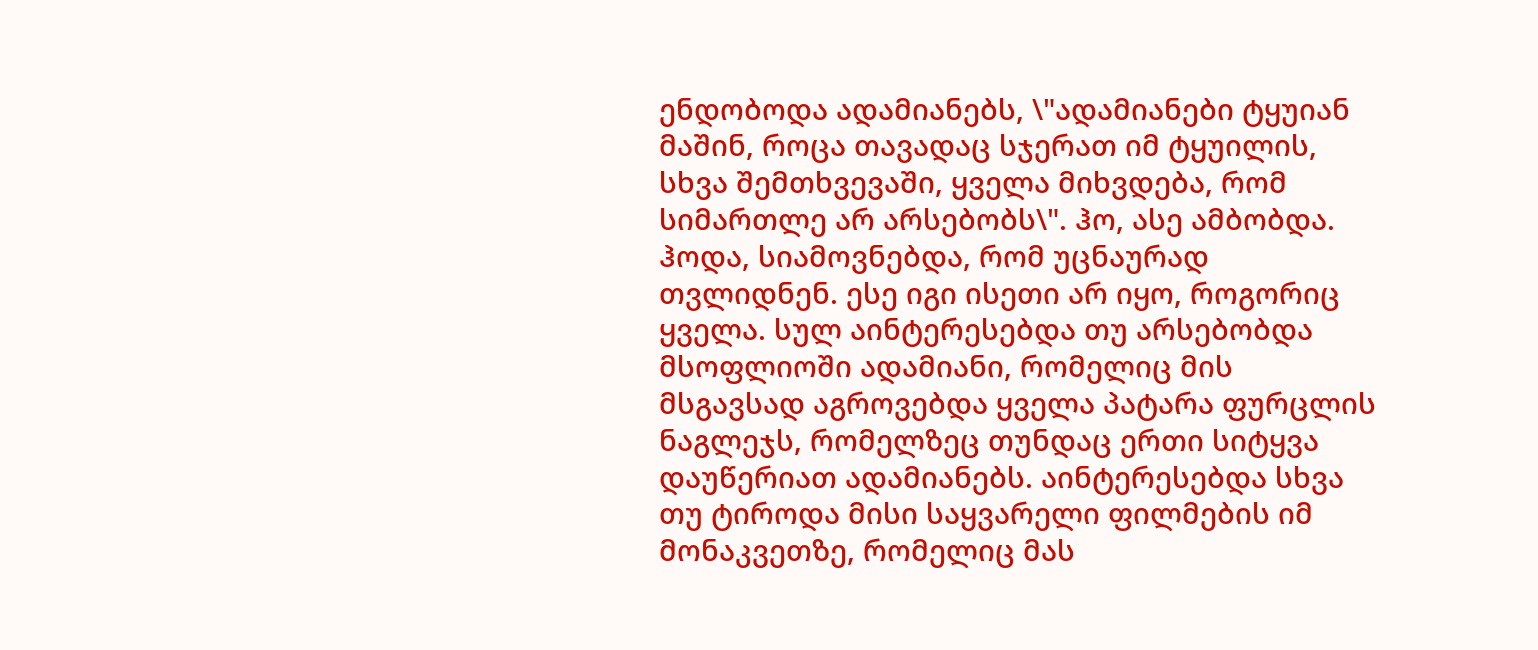ენდობოდა ადამიანებს, \"ადამიანები ტყუიან მაშინ, როცა თავადაც სჯერათ იმ ტყუილის, სხვა შემთხვევაში, ყველა მიხვდება, რომ სიმართლე არ არსებობს\". ჰო, ასე ამბობდა. ჰოდა, სიამოვნებდა, რომ უცნაურად თვლიდნენ. ესე იგი ისეთი არ იყო, როგორიც ყველა. სულ აინტერესებდა თუ არსებობდა მსოფლიოში ადამიანი, რომელიც მის მსგავსად აგროვებდა ყველა პატარა ფურცლის ნაგლეჯს, რომელზეც თუნდაც ერთი სიტყვა დაუწერიათ ადამიანებს. აინტერესებდა სხვა თუ ტიროდა მისი საყვარელი ფილმების იმ მონაკვეთზე, რომელიც მას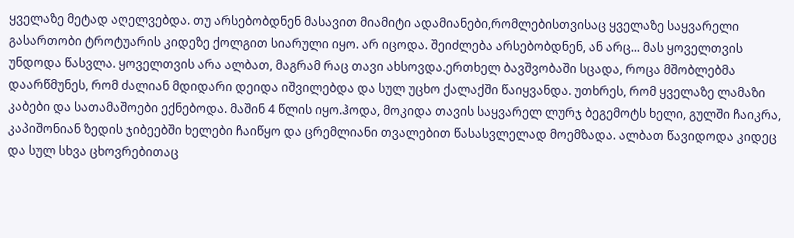ყველაზე მეტად აღელვებდა. თუ არსებობდნენ მასავით მიამიტი ადამიანები,რომლებისთვისაც ყველაზე საყვარელი გასართობი ტროტუარის კიდეზე ქოლგით სიარული იყო. არ იცოდა. შეიძლება არსებობდნენ, ან არც... მას ყოველთვის უნდოდა წასვლა. ყოველთვის არა ალბათ, მაგრამ რაც თავი ახსოვდა.ერთხელ ბავშვობაში სცადა, როცა მშობლებმა დაარწმუნეს, რომ ძალიან მდიდარი დეიდა იშვილებდა და სულ უცხო ქალაქში წაიყვანდა. უთხრეს, რომ ყველაზე ლამაზი კაბები და სათამაშოები ექნებოდა. მაშინ 4 წლის იყო.ჰოდა, მოკიდა თავის საყვარელ ლურჯ ბეგემოტს ხელი, გულში ჩაიკრა, კაპიშონიან ზედის ჯიბეებში ხელები ჩაიწყო და ცრემლიანი თვალებით წასასვლელად მოემზადა. ალბათ წავიდოდა კიდეც და სულ სხვა ცხოვრებითაც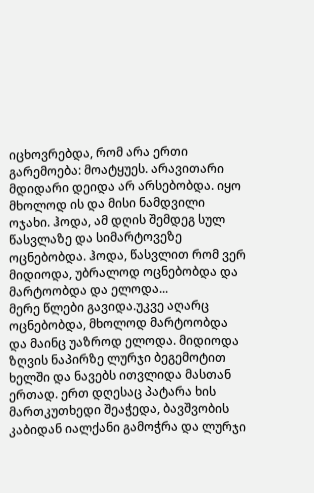იცხოვრებდა, რომ არა ერთი გარემოება: მოატყუეს. არავითარი მდიდარი დეიდა არ არსებობდა. იყო მხოლოდ ის და მისი ნამდვილი ოჯახი. ჰოდა, ამ დღის შემდეგ სულ წასვლაზე და სიმარტოვეზე ოცნებობდა. ჰოდა, წასვლით რომ ვერ მიდიოდა, უბრალოდ ოცნებობდა და მარტოობდა და ელოდა...
მერე წლები გავიდა.უკვე აღარც ოცნებობდა, მხოლოდ მარტოობდა და მაინც უაზროდ ელოდა. მიდიოდა ზღვის ნაპირზე ლურჯი ბეგემოტით ხელში და ნავებს ითვლიდა მასთან ერთად. ერთ დღესაც პატარა ხის მართკუთხედი შეაჭედა, ბავშვობის კაბიდან იალქანი გამოჭრა და ლურჯი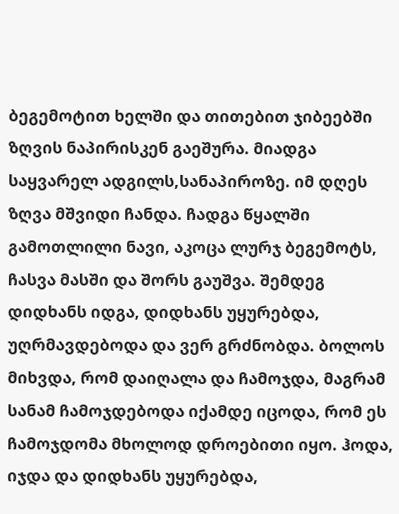ბეგემოტით ხელში და თითებით ჯიბეებში ზღვის ნაპირისკენ გაეშურა. მიადგა საყვარელ ადგილს,სანაპიროზე. იმ დღეს ზღვა მშვიდი ჩანდა. ჩადგა წყალში გამოთლილი ნავი, აკოცა ლურჯ ბეგემოტს, ჩასვა მასში და შორს გაუშვა. შემდეგ დიდხანს იდგა, დიდხანს უყურებდა, უღრმავდებოდა და ვერ გრძნობდა. ბოლოს მიხვდა, რომ დაიღალა და ჩამოჯდა, მაგრამ სანამ ჩამოჯდებოდა იქამდე იცოდა, რომ ეს ჩამოჯდომა მხოლოდ დროებითი იყო. ჰოდა, იჯდა და დიდხანს უყურებდა,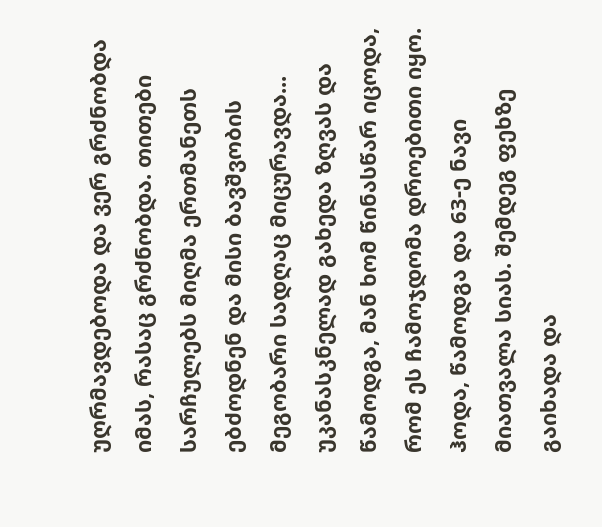უღრმავდებოდა და ვერ გრძნობდა იმას, რასაც გრძნობდა. თითები სარჩულებს მიღმა ერთმანეთს ებძოდნენ და მისი ბავშვობის მეგობარი სადღაც მიცურავდა... უკანასკნელად გახედა ზღვას და წამოდგა, მან ხომ წინასწარ იცოდა, რომ ეს ჩამოჯდომა დროებითი იყო. ჰოდა, წამოდგა და 63-ე ნავი მიათვალა სიას. შემდეგ ფეხზე გაიხადა და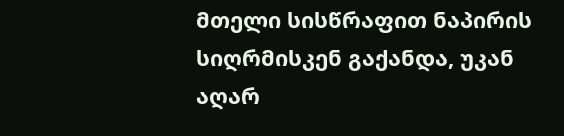მთელი სისწრაფით ნაპირის სიღრმისკენ გაქანდა, უკან აღარ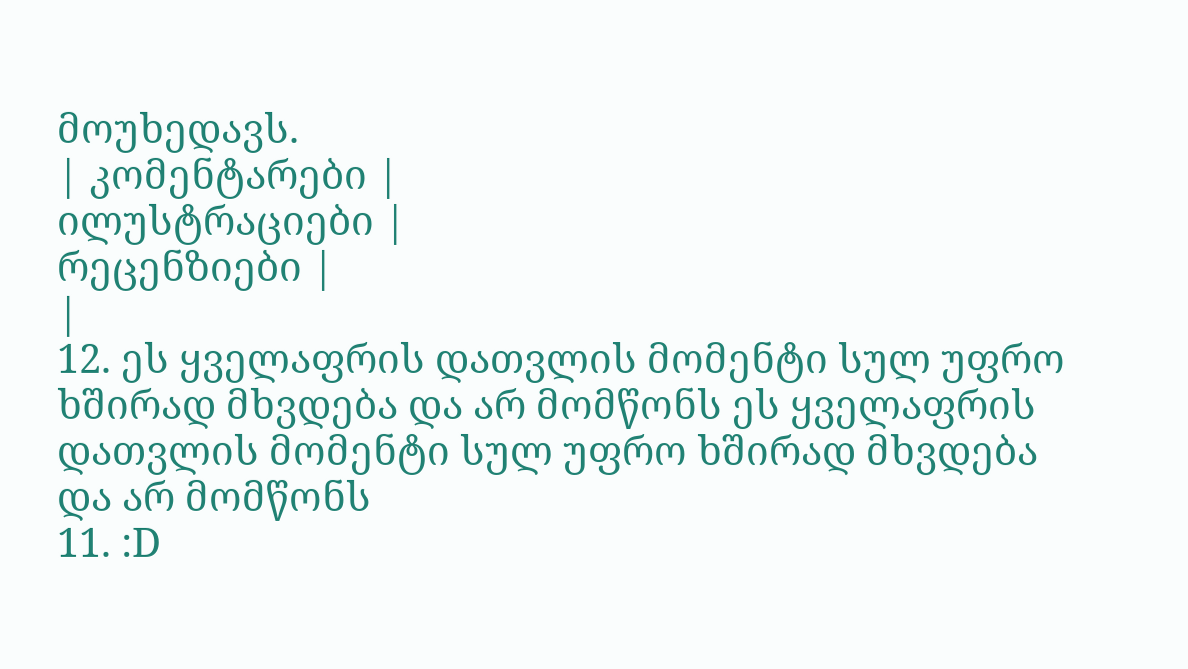მოუხედავს.
| კომენტარები |
ილუსტრაციები |
რეცენზიები |
|
12. ეს ყველაფრის დათვლის მომენტი სულ უფრო ხშირად მხვდება და არ მომწონს ეს ყველაფრის დათვლის მომენტი სულ უფრო ხშირად მხვდება და არ მომწონს
11. :D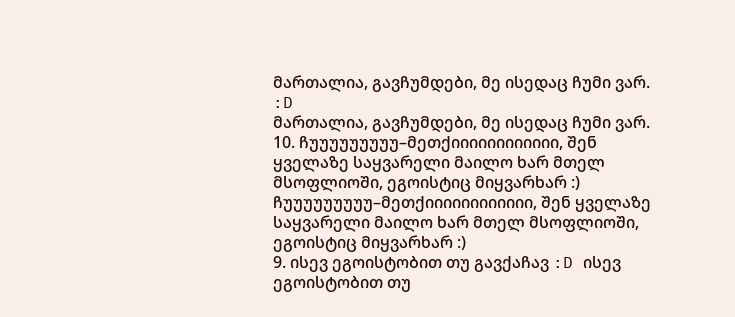მართალია, გავჩუმდები, მე ისედაც ჩუმი ვარ. :D
მართალია, გავჩუმდები, მე ისედაც ჩუმი ვარ.
10. ჩუუუუუუუუუ–მეთქიიიიიიიიიიიი, შენ ყველაზე საყვარელი მაილო ხარ მთელ მსოფლიოში, ეგოისტიც მიყვარხარ :) ჩუუუუუუუუუ–მეთქიიიიიიიიიიიი, შენ ყველაზე საყვარელი მაილო ხარ მთელ მსოფლიოში, ეგოისტიც მიყვარხარ :)
9. ისევ ეგოისტობით თუ გავქაჩავ :D ისევ ეგოისტობით თუ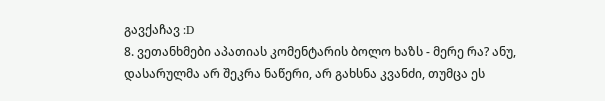გავქაჩავ :D
8. ვეთანხმები აპათიას კომენტარის ბოლო ხაზს - მერე რა? ანუ, დასარულმა არ შეკრა ნაწერი, არ გახსნა კვანძი, თუმცა ეს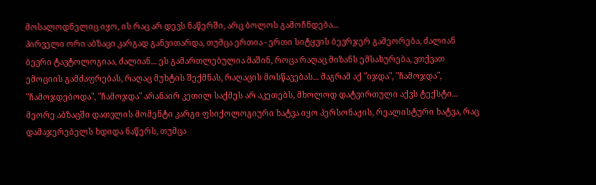მოსალოდნელიც იყო, ის რაც არ დევს ნაწერში, არც ბოლოს გამოჩნდება...
პირველი ორი აბზაცი კარგად განვითარდა, თუმცა ერთია - ერთი სიტყვის ბევრჯერ გამეორება, ძალიან ბევრი ტავტოლოგიაა, ძალიან... ეს გამართლებულია მაშინ, როცა რაღაც მიზანს ემსახურება, ვთქვათ ემოციის გამძაფრებას, რაღაც მუხტის შექმნას, რაღაცის მოსწავებას... მაგრამ აქ "იჯდა", "ჩამოჯდა", "ჩამოჯდებოდა", "ჩამოჯდა" არანაირ კეთილ საქმეს არ აკეთებს, მხოლოდ დატვირთული აქვს ტექსტი...
მეორე აბზაცში დათვლის მომენტი კარგი ფსიქოლოგიური ხატვა იყო პერსონაჟის, რეალისტური ხატვა, რაც დამაჯერებელს ხდიდა ნაწერს, თუმცა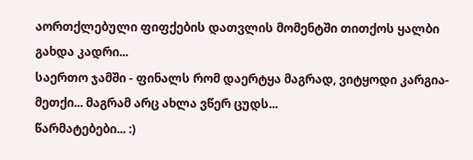აორთქლებული ფიფქების დათვლის მომენტში თითქოს ყალბი გახდა კადრი...
საერთო ჯამში - ფინალს რომ დაერტყა მაგრად, ვიტყოდი კარგია-მეთქი... მაგრამ არც ახლა ვწერ ცუდს...
წარმატებები... :)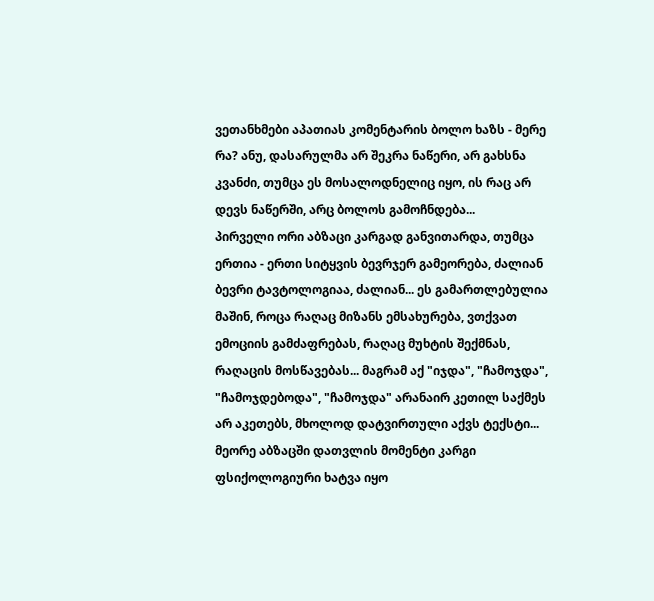ვეთანხმები აპათიას კომენტარის ბოლო ხაზს - მერე რა? ანუ, დასარულმა არ შეკრა ნაწერი, არ გახსნა კვანძი, თუმცა ეს მოსალოდნელიც იყო, ის რაც არ დევს ნაწერში, არც ბოლოს გამოჩნდება...
პირველი ორი აბზაცი კარგად განვითარდა, თუმცა ერთია - ერთი სიტყვის ბევრჯერ გამეორება, ძალიან ბევრი ტავტოლოგიაა, ძალიან... ეს გამართლებულია მაშინ, როცა რაღაც მიზანს ემსახურება, ვთქვათ ემოციის გამძაფრებას, რაღაც მუხტის შექმნას, რაღაცის მოსწავებას... მაგრამ აქ "იჯდა", "ჩამოჯდა", "ჩამოჯდებოდა", "ჩამოჯდა" არანაირ კეთილ საქმეს არ აკეთებს, მხოლოდ დატვირთული აქვს ტექსტი...
მეორე აბზაცში დათვლის მომენტი კარგი ფსიქოლოგიური ხატვა იყო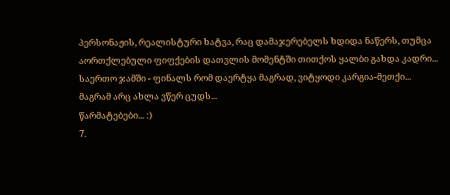პერსონაჟის, რეალისტური ხატვა, რაც დამაჯერებელს ხდიდა ნაწერს, თუმცა აორთქლებული ფიფქების დათვლის მომენტში თითქოს ყალბი გახდა კადრი...
საერთო ჯამში - ფინალს რომ დაერტყა მაგრად, ვიტყოდი კარგია-მეთქი... მაგრამ არც ახლა ვწერ ცუდს...
წარმატებები... :)
7.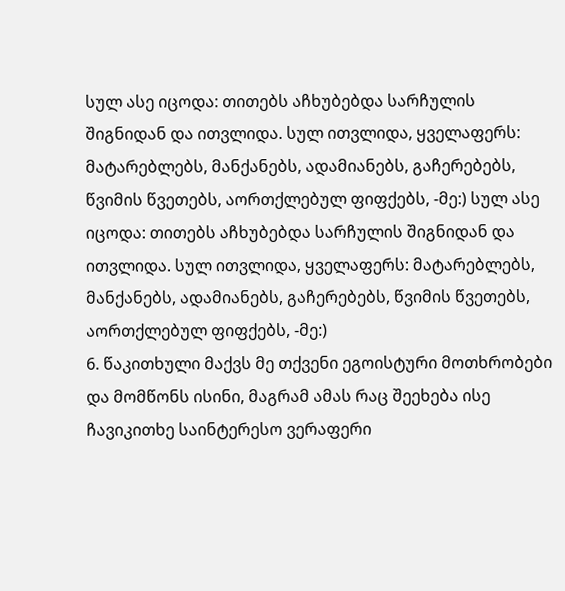სულ ასე იცოდა: თითებს აჩხუბებდა სარჩულის შიგნიდან და ითვლიდა. სულ ითვლიდა, ყველაფერს: მატარებლებს, მანქანებს, ადამიანებს, გაჩერებებს, წვიმის წვეთებს, აორთქლებულ ფიფქებს, -მე:) სულ ასე იცოდა: თითებს აჩხუბებდა სარჩულის შიგნიდან და ითვლიდა. სულ ითვლიდა, ყველაფერს: მატარებლებს, მანქანებს, ადამიანებს, გაჩერებებს, წვიმის წვეთებს, აორთქლებულ ფიფქებს, -მე:)
6. წაკითხული მაქვს მე თქვენი ეგოისტური მოთხრობები და მომწონს ისინი, მაგრამ ამას რაც შეეხება ისე ჩავიკითხე საინტერესო ვერაფერი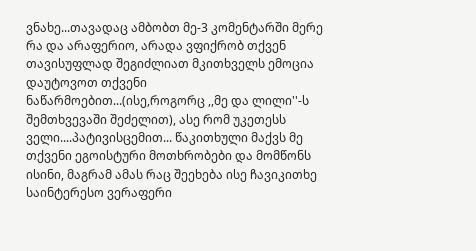ვნახე...თავადაც ამბობთ მე-3 კომენტარში მერე რა და არაფერიო, არადა ვფიქრობ თქვენ თავისუფლად შეგიძლიათ მკითხველს ემოცია დაუტოვოთ თქვენი ნაწარმოებით...(ისე,როგორც ,,მე და ლილი''-ს შემთხვევაში შეძელით), ასე რომ უკეთესს ველი....პატივისცემით... წაკითხული მაქვს მე თქვენი ეგოისტური მოთხრობები და მომწონს ისინი, მაგრამ ამას რაც შეეხება ისე ჩავიკითხე საინტერესო ვერაფერი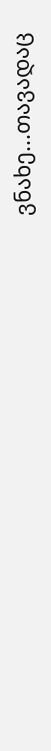ვნახე...თავადაც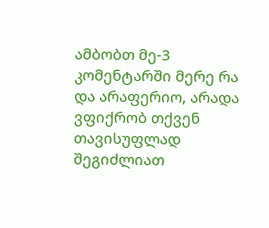ამბობთ მე-3 კომენტარში მერე რა და არაფერიო, არადა ვფიქრობ თქვენ თავისუფლად შეგიძლიათ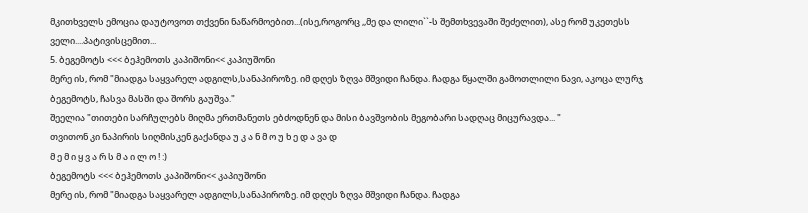მკითხველს ემოცია დაუტოვოთ თქვენი ნაწარმოებით...(ისე,როგორც ,,მე და ლილი``-ს შემთხვევაში შეძელით), ასე რომ უკეთესს ველი....პატივისცემით...
5. ბეგემოტს <<< ბეჰემოთს კაპიშონი<< კაპიუშონი
მერე ის, რომ "მიადგა საყვარელ ადგილს,სანაპიროზე. იმ დღეს ზღვა მშვიდი ჩანდა. ჩადგა წყალში გამოთლილი ნავი, აკოცა ლურჯ ბეგემოტს, ჩასვა მასში და შორს გაუშვა."
შეელია "თითები სარჩულებს მიღმა ერთმანეთს ებძოდნენ და მისი ბავშვობის მეგობარი სადღაც მიცურავდა... "
თვითონ კი ნაპირის სიღმისკენ გაქანდა უ კ ა ნ მ ო უ ხ ე დ ა ვა დ
მ ე მ ი ყ ვ ა რ ს მ ა ი ლ ო ! :)
ბეგემოტს <<< ბეჰემოთს კაპიშონი<< კაპიუშონი
მერე ის, რომ "მიადგა საყვარელ ადგილს,სანაპიროზე. იმ დღეს ზღვა მშვიდი ჩანდა. ჩადგა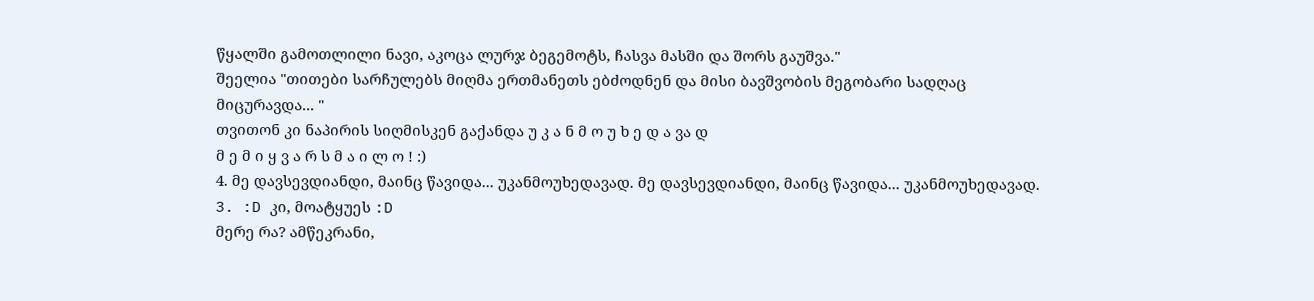წყალში გამოთლილი ნავი, აკოცა ლურჯ ბეგემოტს, ჩასვა მასში და შორს გაუშვა."
შეელია "თითები სარჩულებს მიღმა ერთმანეთს ებძოდნენ და მისი ბავშვობის მეგობარი სადღაც მიცურავდა... "
თვითონ კი ნაპირის სიღმისკენ გაქანდა უ კ ა ნ მ ო უ ხ ე დ ა ვა დ
მ ე მ ი ყ ვ ა რ ს მ ა ი ლ ო ! :)
4. მე დავსევდიანდი, მაინც წავიდა... უკანმოუხედავად. მე დავსევდიანდი, მაინც წავიდა... უკანმოუხედავად.
3. :D კი, მოატყუეს :D
მერე რა? ამწეკრანი,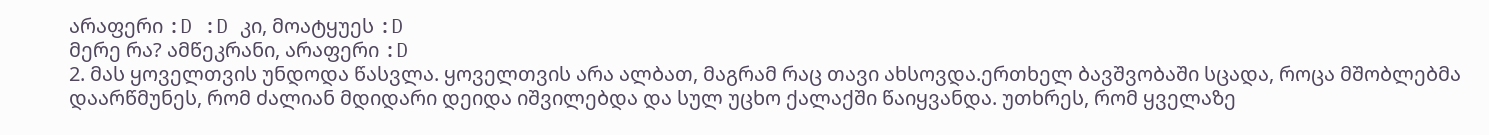არაფერი :D :D კი, მოატყუეს :D
მერე რა? ამწეკრანი, არაფერი :D
2. მას ყოველთვის უნდოდა წასვლა. ყოველთვის არა ალბათ, მაგრამ რაც თავი ახსოვდა.ერთხელ ბავშვობაში სცადა, როცა მშობლებმა დაარწმუნეს, რომ ძალიან მდიდარი დეიდა იშვილებდა და სულ უცხო ქალაქში წაიყვანდა. უთხრეს, რომ ყველაზე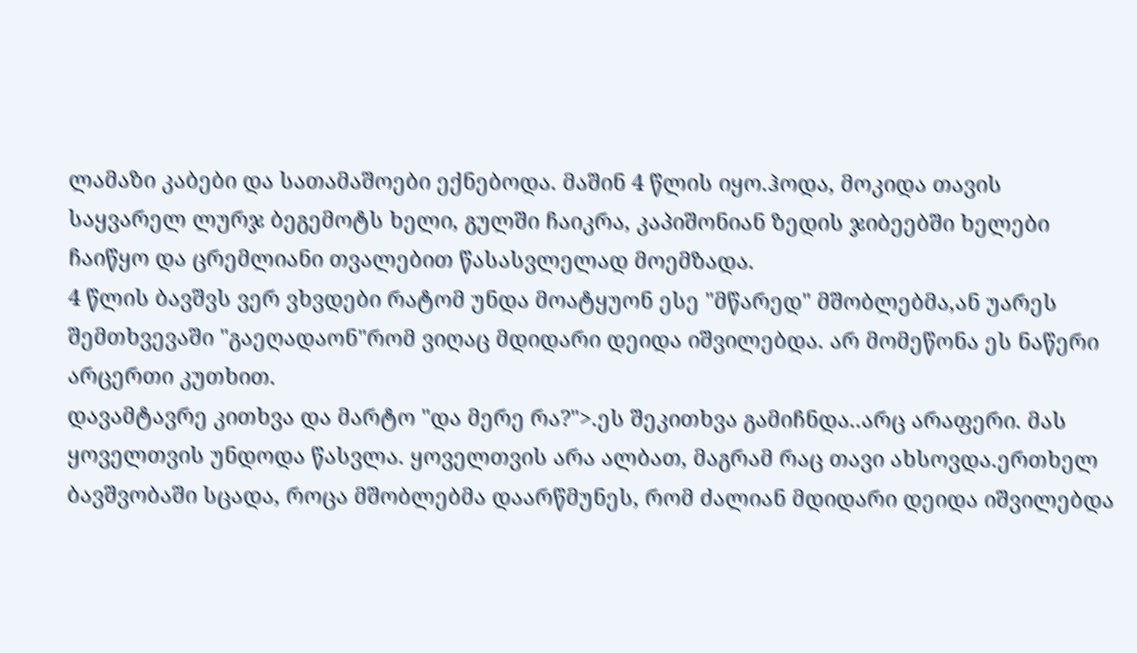ლამაზი კაბები და სათამაშოები ექნებოდა. მაშინ 4 წლის იყო.ჰოდა, მოკიდა თავის საყვარელ ლურჯ ბეგემოტს ხელი, გულში ჩაიკრა, კაპიშონიან ზედის ჯიბეებში ხელები ჩაიწყო და ცრემლიანი თვალებით წასასვლელად მოემზადა.
4 წლის ბავშვს ვერ ვხვდები რატომ უნდა მოატყუონ ესე "მწარედ" მშობლებმა,ან უარეს შემთხვევაში "გაეღადაონ"რომ ვიღაც მდიდარი დეიდა იშვილებდა. არ მომეწონა ეს ნაწერი არცერთი კუთხით.
დავამტავრე კითხვა და მარტო "და მერე რა?">.ეს შეკითხვა გამიჩნდა..არც არაფერი. მას ყოველთვის უნდოდა წასვლა. ყოველთვის არა ალბათ, მაგრამ რაც თავი ახსოვდა.ერთხელ ბავშვობაში სცადა, როცა მშობლებმა დაარწმუნეს, რომ ძალიან მდიდარი დეიდა იშვილებდა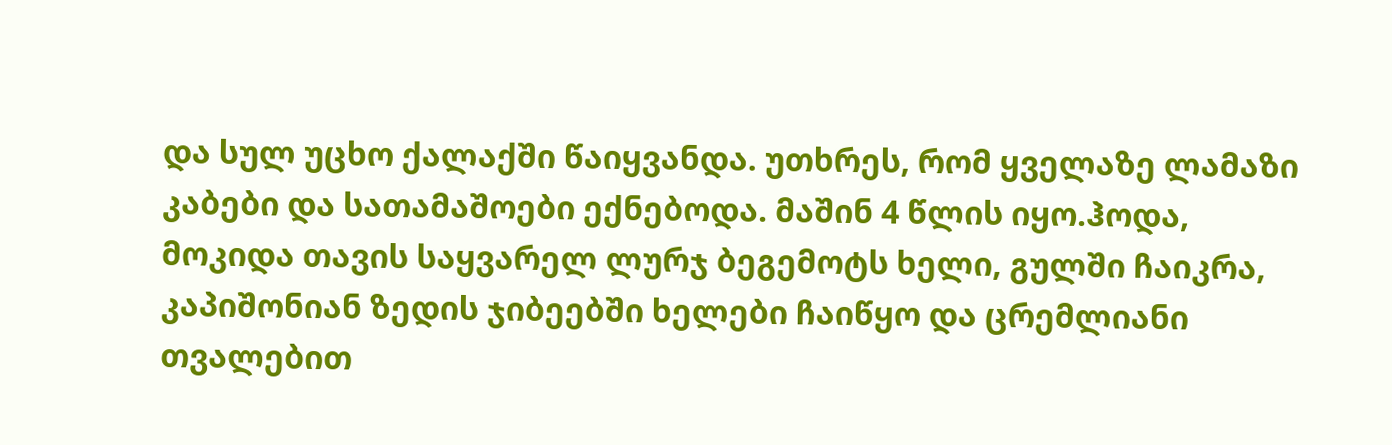და სულ უცხო ქალაქში წაიყვანდა. უთხრეს, რომ ყველაზე ლამაზი კაბები და სათამაშოები ექნებოდა. მაშინ 4 წლის იყო.ჰოდა, მოკიდა თავის საყვარელ ლურჯ ბეგემოტს ხელი, გულში ჩაიკრა, კაპიშონიან ზედის ჯიბეებში ხელები ჩაიწყო და ცრემლიანი თვალებით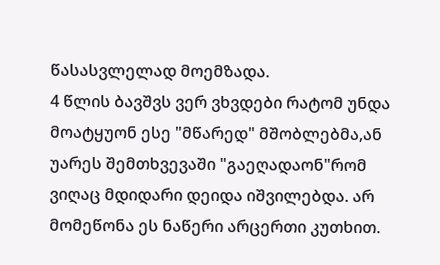წასასვლელად მოემზადა.
4 წლის ბავშვს ვერ ვხვდები რატომ უნდა მოატყუონ ესე "მწარედ" მშობლებმა,ან უარეს შემთხვევაში "გაეღადაონ"რომ ვიღაც მდიდარი დეიდა იშვილებდა. არ მომეწონა ეს ნაწერი არცერთი კუთხით.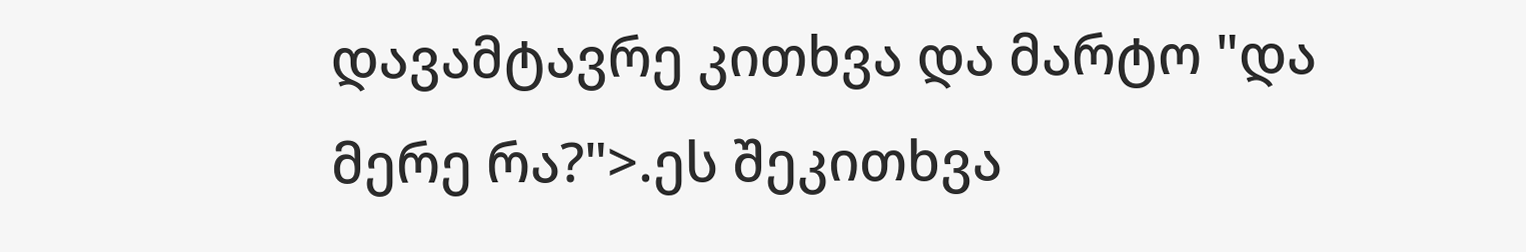დავამტავრე კითხვა და მარტო "და მერე რა?">.ეს შეკითხვა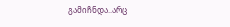გამიჩნდა..არც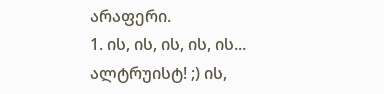არაფერი.
1. ის, ის, ის, ის, ის...
ალტრუისტ! ;) ის,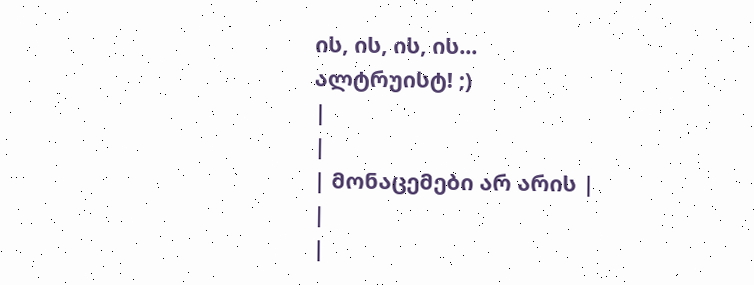ის, ის, ის, ის...
ალტრუისტ! ;)
|
|
| მონაცემები არ არის |
|
|